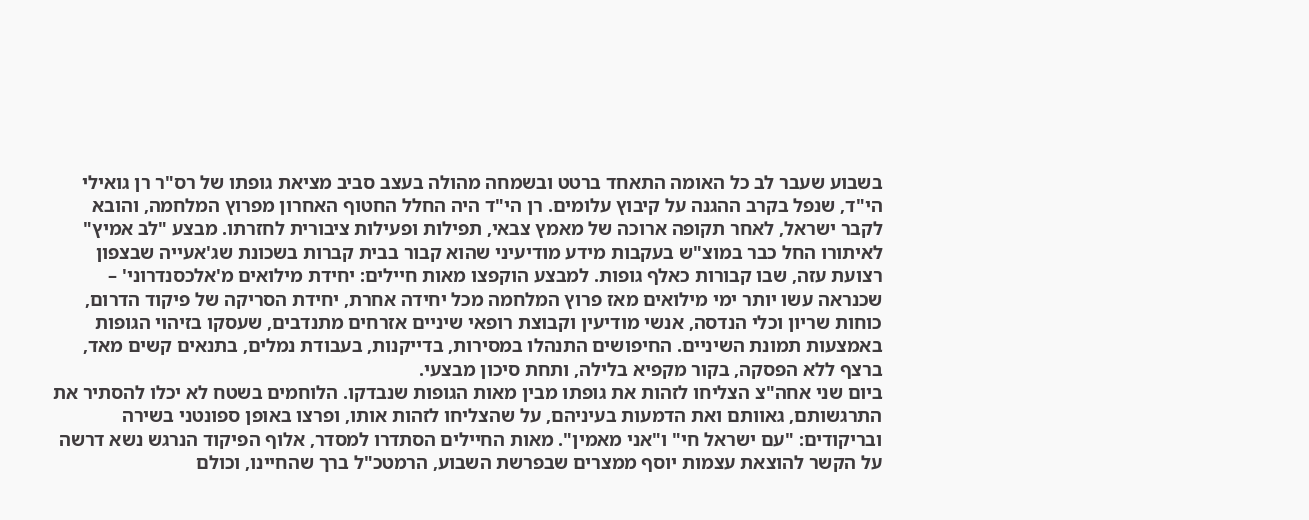בשבוע שעבר לב כל האומה התאחד ברטט ובשמחה מהולה בעצב סביב מציאת גופתו של רס"ר רן גואילי הי"ד, שנפל בקרב ההגנה על קיבוץ עלומים. רן הי"ד היה החלל החטוף האחרון מפרוץ המלחמה, והובא לקבר ישראל, לאחר תקופה ארוכה של מאמץ צבאי, תפילות ופעילות ציבורית לחזרתו. מבצע "לב אמיץ" לאיתורו החל כבר במוצ"ש בעקבות מידע מודיעיני שהוא קבור בבית קברות בשכונת שג'אעייה שבצפון רצועת עזה, שבו קבורות כאלף גופות. למבצע הוקפצו מאות חיילים: יחידת מילואים מ'אלכסנדרוני' – שכנראה עשו יותר ימי מילואים מאז פרוץ המלחמה מכל יחידה אחרת, יחידת הסריקה של פיקוד הדרום, כוחות שריון וכלי הנדסה, אנשי מודיעין וקבוצת רופאי שיניים אזרחים מתנדבים, שעסקו בזיהוי הגופות באמצעות תמונת השיניים. החיפושים התנהלו במסירות, בדייקנות, בעבודת נמלים, בתנאים קשים מאד, ברצף ללא הפסקה, בקור מקפיא בלילה, ותחת סיכון מבצעי.
ביום שני אחה"צ הצליחו לזהות את גופתו מבין מאות הגופות שנבדקו. הלוחמים בשטח לא יכלו להסתיר את התרגשותם, גאוותם ואת הדמעות בעיניהם, על שהצליחו לזהות אותו, ופרצו באופן ספונטני בשירה ובריקודים: "עם ישראל חי" ו"אני מאמין". מאות החיילים הסתדרו למסדר, אלוף הפיקוד הנרגש נשא דרשה על הקשר להוצאת עצמות יוסף ממצרים שבפרשת השבוע, הרמטכ"ל ברך שהחיינו, וכולם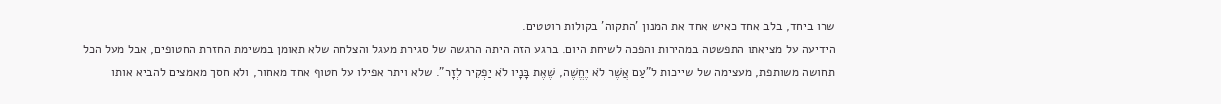שרו ביחד, בלב אחד כאיש אחד את המנון 'התקוה' בקולות רוטטים.
הידיעה על מציאתו התפשטה במהירות והפכה לשיחת היום. ברגע הזה היתה הרגשה של סגירת מעגל והצלחה שלא תאומן במשימת החזרת החטופים, אבל מעל הכל תחושה משותפת, מעצימה של שייכות ל"עַם אֲשֶׁר לֹא יֶחֱשֶׁה, שֶׁאֶת בָּנָיו לֹא יַפְקִיר לְזָר". שלא ויתר אפילו על חטוף אחד מאחור, ולא חסך מאמצים להביא אותו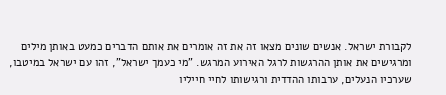לקבורת ישראל. אנשים שונים מצאו זה את זה אומרים את אותם הדברים כמעט באותן מילים ומרגישים את אותן ההרגשות לרגל האירוע המרגש. "מי כעמך ישראל", זהו עם ישראל במיטבו, שערכיו הנעלים, ערבותו ההדדית ורגישותו לחיי חייליו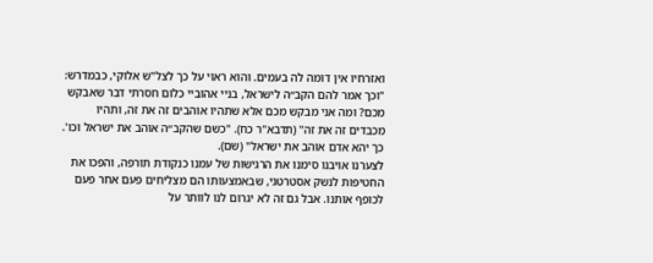ואזרחיו אין דומה לה בעמים. והוא ראוי על כך לצל"ש אלוקי, כבמדרש: "וכך אמר להם הקב״ה לישראל, בניי אהוביי כלום חסרתי דבר שאבקש מכם? ומה אני מבקש מכם אלא שתהיו אוהבים זה את זה, ותהיו מכבדים זה את זה" (תדבא"ר כח). "כשם שהקב״ה אוהב את ישראל וכו'. כך יהא אדם אוהב את ישראל" (שם).
לצערנו אויבנו סימנו את הרגישות של עמנו כנקודת תורפה, והפכו את החטיפות לנשק אסטרטגי, שבאמצעותו הם מצליחים פעם אחר פעם לכופף אותנו. אבל גם זה לא יגרום לנו לוותר על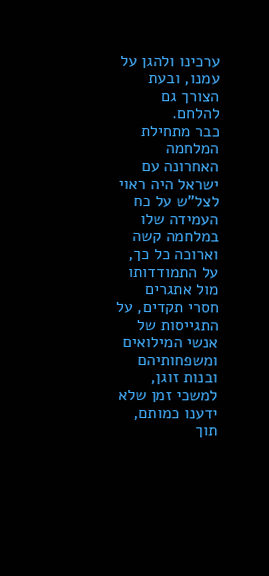ערכינו ולהגן על עמנו, ובעת הצורך גם להלחם.
כבר מתחילת המלחמה האחרונה עם ישראל היה ראוי לצל"ש על כח העמידה שלו במלחמה קשה וארוכה כל כך, על התמודדותו מול אתגרים חסרי תקדים, על התגייסות של אנשי המילואים ומשפחותיהם ובנות זוגן, למשכי זמן שלא ידענו כמותם, תוך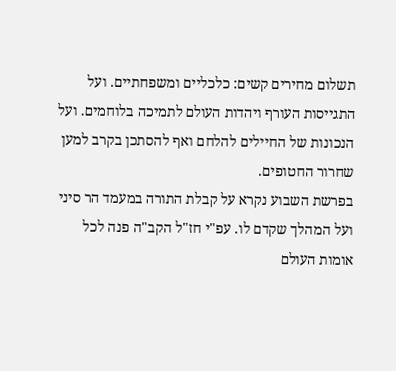תשלום מחירים קשים: כלכליים ומשפחתיים. ועל התגייסות העורף ויהדות העולם לתמיכה בלוחמים. ועל הנכונות של החיילים להלחם ואף להסתכן בקרב למען שחרור החטופים.
בפרשת השבוע נקרא על קבלת התורה במעמד הר סיני ועל המהלך שקדם לו. עפ"י חז"ל הקב"ה פנה לכל אומות העולם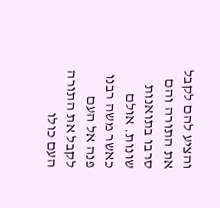והציע להם לקבל את התורה והם סרבו בתואנות שונות. אולם כאשר משה רבנו פנה אל העם לקבל את התורה העם כולו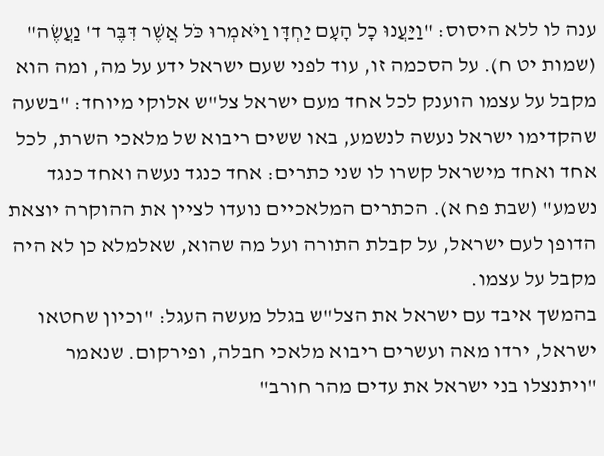ענה לו ללא היסוס: "וַיַּעֲנוּ כָל הָעָם יַחְדָּו וַיֹּאמְרוּ כֹּל אֲשֶׁר דִּבֶּר ד' נַעֲשֶׂה" (שמות יט ח). על הסכמה זו, עוד לפני שעם ישראל ידע על מה, ומה הוא מקבל על עצמו הוענק לכל אחד מעם ישראל צל"ש אלוקי מיוחד: "בשעה שהקדימו ישראל נעשה לנשמע, באו ששים ריבוא של מלאכי השרת, לכל אחד ואחד מישראל קשרו לו שני כתרים: אחד כנגד נעשה ואחד כנגד נשמע" (שבת פח א). הכתרים המלאכיים נועדו לציין את ההוקרה יוצאת הדופן לעם ישראל, על קבלת התורה ועל מה שהוא, שאלמלא כן לא היה מקבל על עצמו.
בהמשך איבד עם ישראל את הצל"ש בגלל מעשה העגל: "וכיון שחטאו ישראל, ירדו מאה ועשרים ריבוא מלאכי חבלה, ופירקום. שנאמר "ויתנצלו בני ישראל את עדים מהר חורב"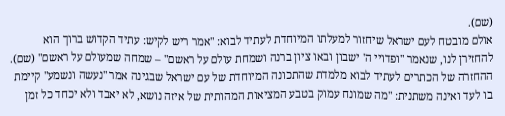(שם).
אולם מובטח לעם ישראל שיחזור למעלתו המיוחדת לעתיד לבוא: "אמר ריש לקיש: עתיד הקדוש ברוך הוא להחזירן לנו, שנאמר "ופדויי ה' ישבון ובאו ציון ברנה ושמחת עולם על ראשם" – שמחה שמעולם על ראשם" (שם). ההחזרה של הכתרים לעתיד לבוא מלמדת שהתכונה המיוחדת של עם ישראל שבגינה אמר "נעשה ונשמע" קיימת בו לעד ואינה משתנית: "מה שמונח עמוק בטבע המציאות המהותית של איזה נושא, לא יאבד ולא יכחד כל זמן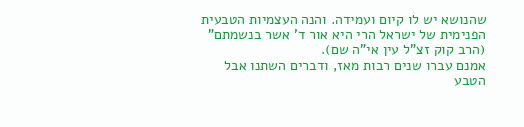שהנושא יש לו קיום ועמידה. והנה העצמיות הטבעית הפנימית של ישראל הרי היא אור ד' אשר בנשמתם" (הרב קוק זצ"ל עין אי"ה שם).
אמנם עברו שנים רבות מאז, ודברים השתנו אבל הטבע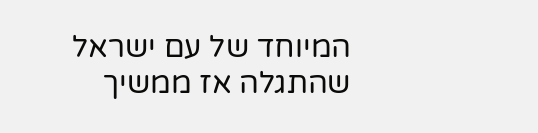המיוחד של עם ישראל שהתגלה אז ממשיך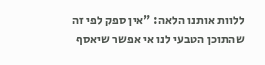ללוות אותנו הלאה: "אין ספק לפי זה שהתוכן הטבעי לנו אי אפשר שיאסף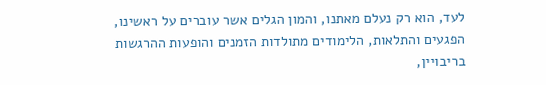לעד, הוא רק נעלם מאתנו, והמון הגלים אשר עוברים על ראשינו, הפגעים והתלאות, הלימודים מתולדות הזמנים והופעות ההרגשות בריבויין,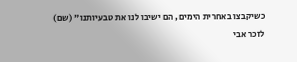כשיקבצו באחרית הימים, הם ישיבו לנו את טבעיותנו" (שם)
לזכר אבי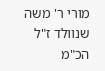מורי ר' משה שנוולד ז"ל הכ"מ